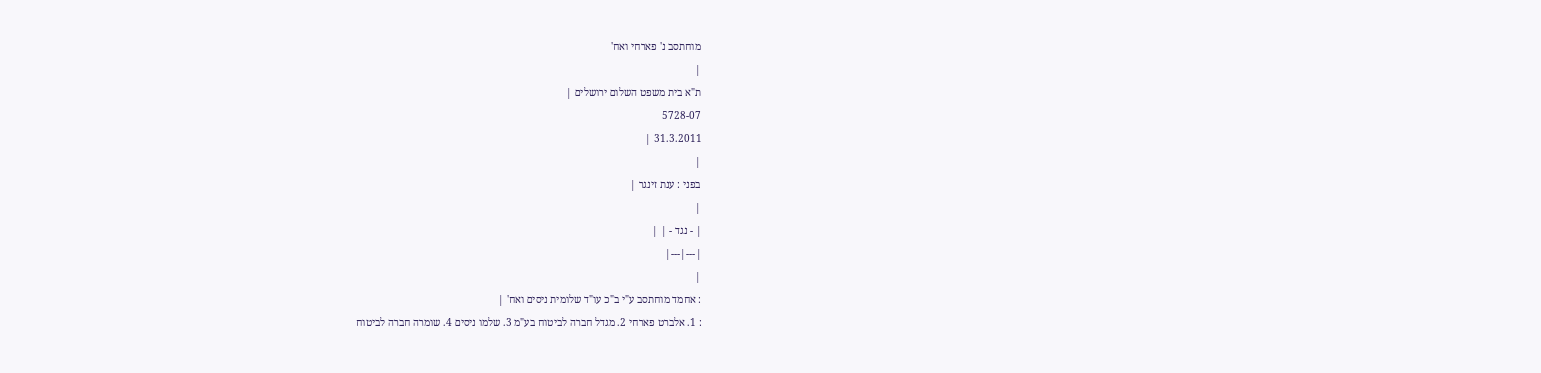מוחתסב נ' פארחי ואח'
|
ת"א בית משפט השלום ירושלים |
5728-07
31.3.2011 |
|
בפני : ענת זינגר |
|
| - נגד - | |
|---|---|
|
: אחמד מוחתסב ע"י ב"כ עו"ד שלומית ניסים ואח' |
: 1. אלברט פארחי 2. מגדל חברה לביטוח בע"מ 3. שלמו ניסים 4. שומרה חברה לביטוח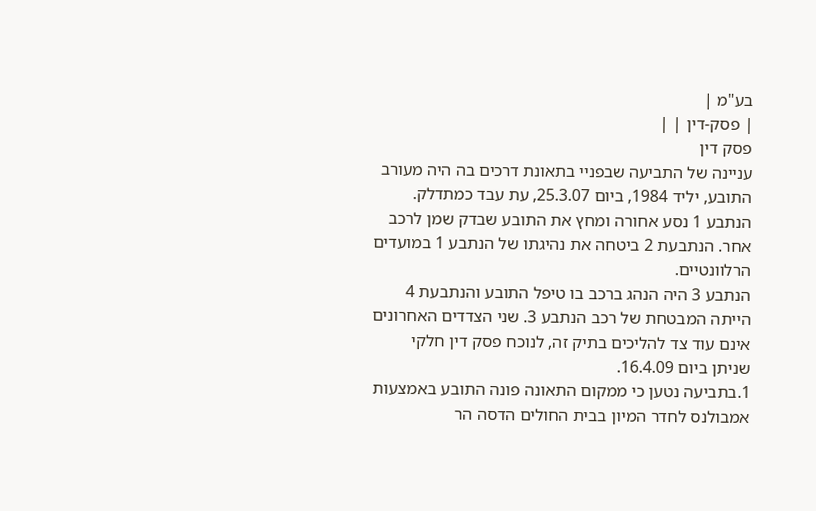בע"מ |
| פסק-דין | |
פסק דין
עניינה של התביעה שבפניי בתאונת דרכים בה היה מעורב התובע, יליד 1984, ביום 25.3.07, עת עבד כמתדלק. הנתבע 1 נסע אחורה ומחץ את התובע שבדק שמן לרכב אחר. הנתבעת 2 ביטחה את נהיגתו של הנתבע 1 במועדים הרלוונטיים.
הנתבע 3 היה הנהג ברכב בו טיפל התובע והנתבעת 4 הייתה המבטחת של רכב הנתבע 3. שני הצדדים האחרונים אינם עוד צד להליכים בתיק זה, לנוכח פסק דין חלקי שניתן ביום 16.4.09.
1.בתביעה נטען כי ממקום התאונה פונה התובע באמצעות אמבולנס לחדר המיון בבית החולים הדסה הר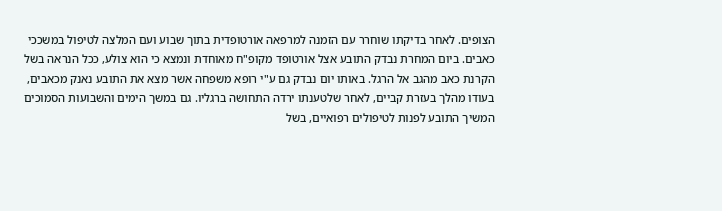הצופים. לאחר בדיקתו שוחרר עם הזמנה למרפאה אורטופדית בתוך שבוע ועם המלצה לטיפול במשככי כאבים. ביום המחרת נבדק התובע אצל אורטופד מקופ"ח מאוחדת ונמצא כי הוא צולע, ככל הנראה בשל הקרנת כאב מהגב אל הרגל. באותו יום נבדק גם ע"י רופא משפחה אשר מצא את התובע נאנק מכאבים, בעודו מהלך בעזרת קביים, לאחר שלטענתו ירדה התחושה ברגליו. גם במשך הימים והשבועות הסמוכים המשיך התובע לפנות לטיפולים רפואיים, בשל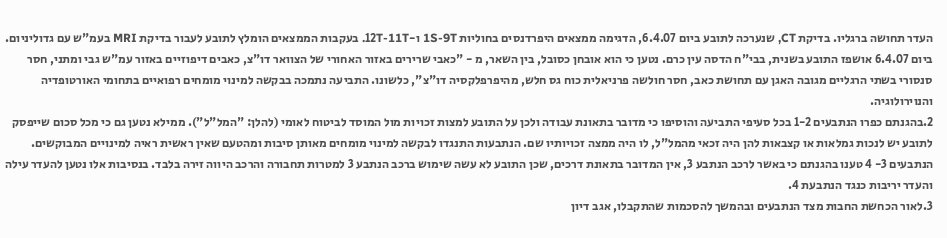העדר תחושה ברגליו. בדיקת CT, שנערכה לתובע ביום 6.4.07, הדגימה ממצאים היפרדנסים בחוליות 1S-9T ו-12T-11T. בעקבות הממצאים הומלץ לתובע לעבור בדיקת MRI בעמ"ש עם גדוליניום. ביום 6.4.07 אושפז התובע בשנית, בבי"ח הדסה עין כרם. נטען כי הוא אובחן כסובל, בין השאר, מ - "כאבי שרירים באזור האחורי של הצוואר דו"צ, כאבים דיפוזיים באזור עמ"ש גבי ומתני, חסר סנסורי בשתי הרגליים מגובה האגן עם תחושת כאב, חסר חולשה פרניאלית כוח גס חלש, מהיפרפלקסיה דו"צ", כלשונו. התביעה נתמכה בבקשה למינוי מומחים רפואיים בתחומי האורטופדיה והנוירולוגיה.
2.בהגנתם כפרו הנתבעים 1-2 בכל סעיפי התביעה והוסיפו כי מדובר בתאונת עבודה ולכן על התובע למצות זכויות מול המוסד לביטוח לאומי (להלן: "המל"ל"). ממילא נטען גם כי מכל סכום שייפסק לתובע יש לנכות גמלאות או קצבאות להן היה זכאי מהמל"ל, לו היה ממצה זכויותיו שם. הנתבעות התנגדו לבקשה למינוי מומחים מאותן סיבות ומהטעם שאין ראשית ראיה למינויים המבוקשים.
הנתבעים 3- 4 טענו בהגנתם כי באשר לרכב הנתבע 3, אין המדובר בתאונת דרכים, שכן התובע לא עשה שימוש ברכב הנתבע 3 למטרות תחבורה והרכב היווה זירה בלבד. בנסיבות אלו נטען להעדר עילה והעדר יריבות כנגד הנתבעת 4.
3.לאור הכחשת החבות מצד הנתבעים ובהמשך להסכמות שהתקבלו, אגב דיון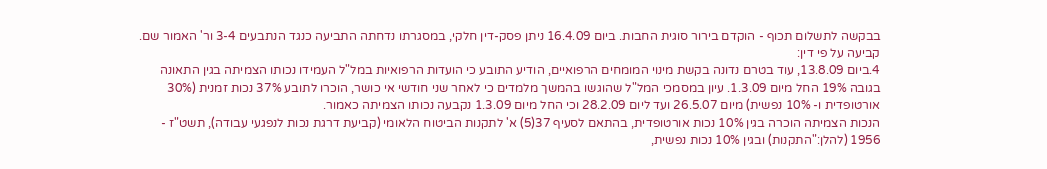בבקשה לתשלום תכוף - הוקדם בירור סוגית החבות. ביום 16.4.09 ניתן פסק-דין חלקי, במסגרתו נדחתה התביעה כנגד הנתבעים 3-4 ור' האמור שם.
קביעה על פי דין:
4.ביום 13.8.09, עוד בטרם נדונה בקשת מינוי המומחים הרפואיים, הודיע התובע כי הועדות הרפואיות במל"ל העמידו נכותו הצמיתה בגין התאונה בגובה 19% החל מיום 1.3.09. עיון במסמכי המל"ל שהוגשו בהמשך מלמדים כי לאחר שני חודשי אי כושר, הוכרו לתובע 37% נכות זמנית (30% אורטופדית ו- 10% נפשית) מיום 26.5.07 ועד ליום 28.2.09 וכי החל מיום 1.3.09 נקבעה נכותו הצמיתה כאמור.
הנכות הצמיתה הוכרה בגין 10% נכות אורטופדית, בהתאם לסעיף 37(5) א' לתקנות הביטוח הלאומי (קביעת דרגת נכות לנפגעי עבודה), תשט"ז - 1956 (להלן:"התקנות) ובגין 10% נכות נפשית,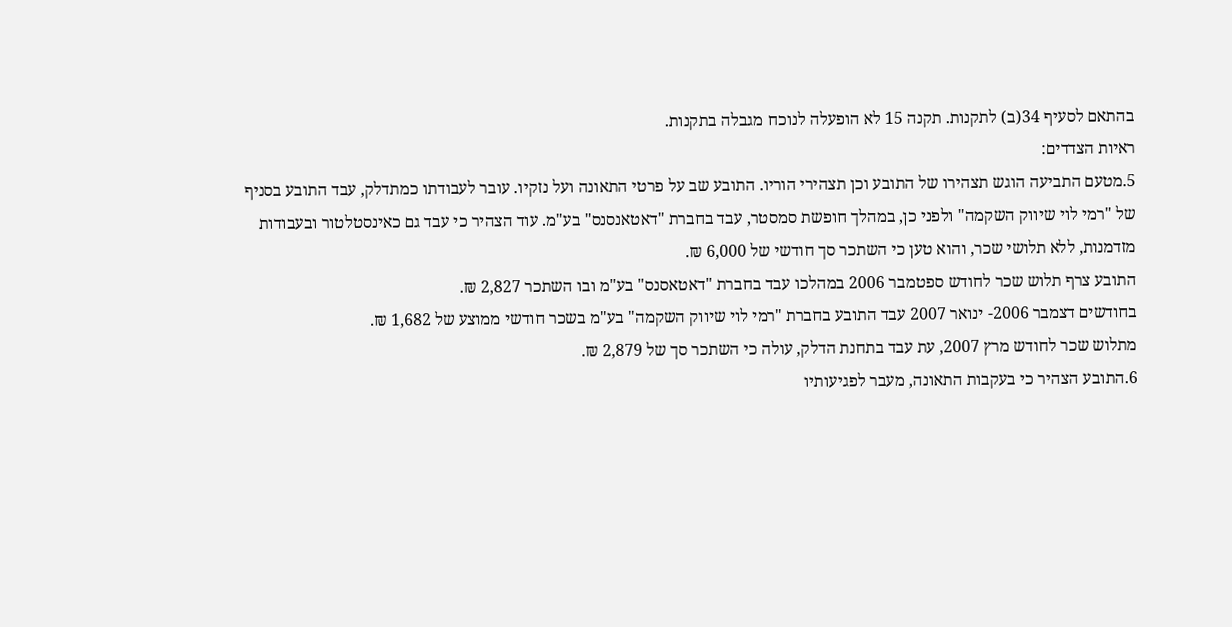בהתאם לסעיף 34(ב) לתקנות. תקנה 15 לא הופעלה לנוכח מגבלה בתקנות.
ראיות הצדדים:
5.מטעם התביעה הוגש תצהירו של התובע וכן תצהירי הוריו. התובע שב על פרטי התאונה ועל נזקיו. עובר לעבודתו כמתדלק, עבד התובע בסניף של "רמי לוי שיווק השקמה" ולפני כן, במהלך חופשת סמסטר, עבד בחברת "דאטאנסנס" בע"מ. עוד הצהיר כי עבד גם כאינסטלטור ובעבודות מזדמנות, ללא תלושי שכר, והוא טען כי השתכר סך חודשי של 6,000 ₪.
התובע צרף תלוש שכר לחודש ספטמבר 2006 במהלכו עבד בחברת "דאטאסנס" בע"מ ובו השתכר 2,827 ₪.
בחודשים דצמבר 2006- ינואר 2007 עבד התובע בחברת "רמי לוי שיווק השקמה" בע"מ בשכר חודשי ממוצע של 1,682 ₪.
מתלוש שכר לחודש מרץ 2007, עת עבד בתחנת הדלק, עולה כי השתכר סך של 2,879 ₪.
6.התובע הצהיר כי בעקבות התאונה, מעבר לפגיעותיו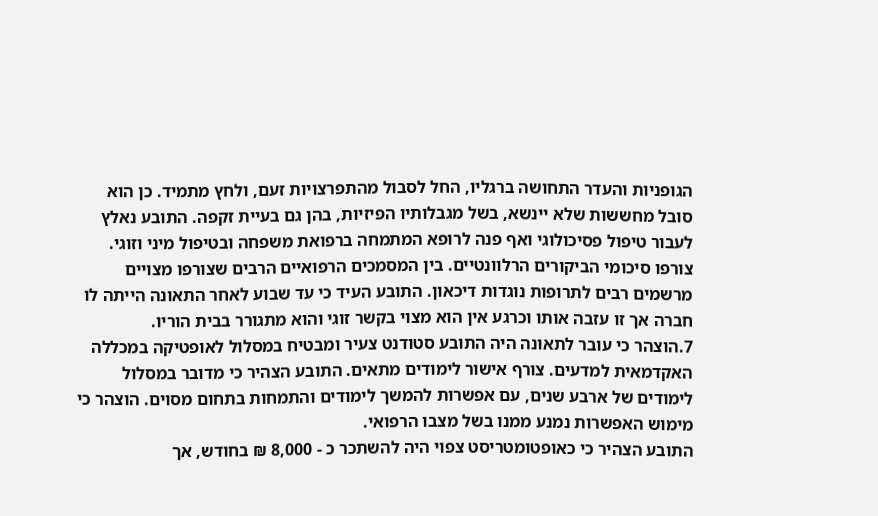הגופניות והעדר התחושה ברגליו, החל לסבול מהתפרצויות זעם, ולחץ מתמיד. כן הוא סובל מחששות שלא יינשא, בשל מגבלותיו הפיזיות, בהן גם בעיית זקפה. התובע נאלץ לעבור טיפול פסיכולוגי ואף פנה לרופא המתמחה ברפואת משפחה ובטיפול מיני וזוגי. צורפו סיכומי הביקורים הרלוונטיים. בין המסמכים הרפואיים הרבים שצורפו מצויים מרשמים רבים לתרופות נוגדות דיכאון. התובע העיד כי עד שבוע לאחר התאונה הייתה לו חברה אך זו עזבה אותו וכרגע אין הוא מצוי בקשר זוגי והוא מתגורר בבית הוריו.
7.הוצהר כי עובר לתאונה היה התובע סטודנט צעיר ומבטיח במסלול לאופטיקה במכללה האקדמאית למדעים. צורף אישור לימודים מתאים. התובע הצהיר כי מדובר במסלול לימודים של ארבע שנים, עם אפשרות להמשך לימודים והתמחות בתחום מסוים. הוצהר כי מימוש האפשרות נמנע ממנו בשל מצבו הרפואי.
התובע הצהיר כי כאופטומטריסט צפוי היה להשתכר כ - 8,000 ₪ בחודש, אך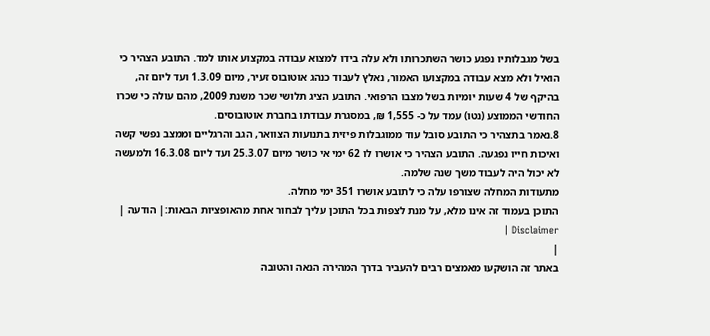בשל מגבלותיו נפגע כושר השתכרותו ולא עלה בידו למצוא עבודה במקצוע אותו למד. התובע הצהיר כי הואיל ולא מצא עבודה במקצועו האמור, נאלץ לעבוד כנהג אוטובוס זעיר, מיום 1.3.09 ועד ליום זה, בהיקף של 4 שעות יומיות בשל מצבו הרפואי. התובע הציג תלושי שכר משנת 2009, מהם עולה כי שכרו החודשי הממוצע (נטו) עמד על כ- 1,555 ₪, במסגרת עבודתו בחברת אוטובוסים.
8.נאמר בתצהיר כי התובע סובל עוד ממוגבלות פיזית בתנועות הצוואר, הגב והרגליים וממצב נפשי קשה ואיכות חייו נפגעה. התובע הצהיר כי אושרו לו 62 ימי אי כושר מיום 25.3.07 ועד ליום 16.3.08 ולמעשה לא יכול היה לעבוד משך שנה שלמה.
מתעודות המחלה שצורפו עלה כי לתובע אושרו 351 ימי מחלה.
התוכן בעמוד זה אינו מלא, על מנת לצפות בכל התוכן עליך לבחור אחת מהאופציות הבאות:| הודעה | Disclaimer |
|
באתר זה הושקעו מאמצים רבים להעביר בדרך המהירה הנאה והטובה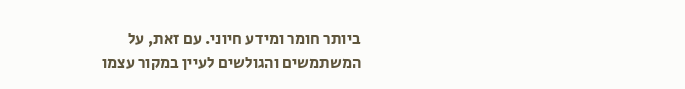ביותר חומר ומידע חיוני. עם זאת, על המשתמשים והגולשים לעיין במקור עצמו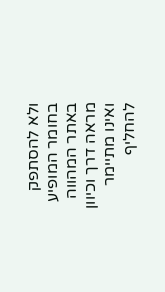ולא להסתפק בחומר המופיע באתר המהווה מראה דרך וכיוון ואינו מתיימר להחליף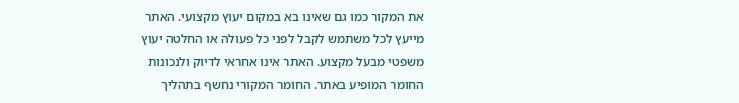את המקור כמו גם שאינו בא במקום יעוץ מקצועי. האתר מייעץ לכל משתמש לקבל לפני כל פעולה או החלטה יעוץ משפטי מבעל מקצוע. האתר אינו אחראי לדיוק ולנכונות החומר המופיע באתר. החומר המקורי נחשף בתהליך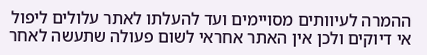ההמרה לעיוותים מסויימים ועד להעלתו לאתר עלולים ליפול אי דיוקים ולכן אין האתר אחראי לשום פעולה שתעשה לאחר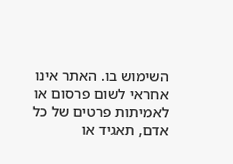השימוש בו. האתר אינו אחראי לשום פרסום או לאמיתות פרטים של כל אדם, תאגיד או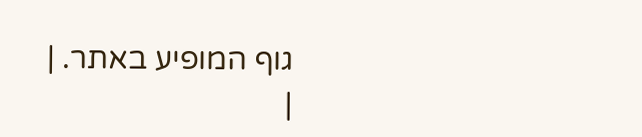גוף המופיע באתר. |
|